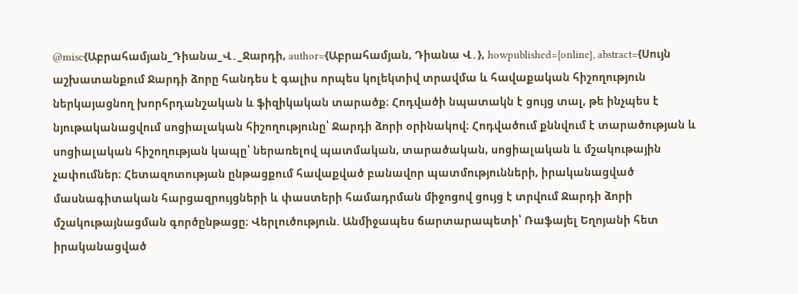@misc{Աբրահամյան_Դիանա_Վ․_Ջարդի, author={Աբրահամյան, Դիանա Վ․}, howpublished={online}, abstract={Սույն աշխատանքում Ջարդի ձորը հանդես է գալիս որպես կոլեկտիվ տրավմա և հավաքական հիշողություն ներկայացնող խորհրդանշական և ֆիզիկական տարածք։ Հոդվածի նպատակն է ցույց տալ, թե ինչպես է նյութականացվում սոցիալական հիշողությունը՝ Ջարդի ձորի օրինակով։ Հոդվածում քննվում է տարածության և սոցիալական հիշողության կապը՝ ներառելով պատմական, տարածական, սոցիալական և մշակութային չափումներ։ Հետազոտության ընթացքում հավաքված բանավոր պատմությունների, իրականացված մասնագիտական հարցազրույցների և փաստերի համադրման միջոցով ցույց է տրվում Ջարդի ձորի մշակութայնացման գործընթացը։ Վերլուծություն. Անմիջապես ճարտարապետի՝ Ռաֆայել Եղոյանի հետ իրականացված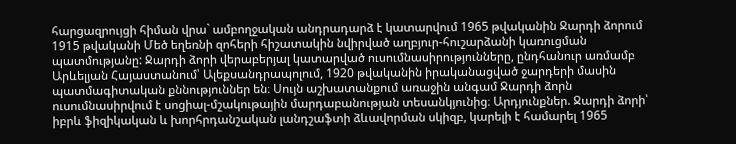հարցազրույցի հիման վրա` ամբողջական անդրադարձ է կատարվում 1965 թվականին Ջարդի ձորում 1915 թվականի Մեծ եղեռնի զոհերի հիշատակին նվիրված աղբյուր-հուշարձանի կառուցման պատմությանը: Ջարդի ձորի վերաբերյալ կատարված ուսումնասիրությունները, ընդհանուր առմամբ Արևելյան Հայաստանում՝ Ալեքսանդրապոլում, 1920 թվականին իրականացված ջարդերի մասին պատմագիտական քննություններ են։ Սույն աշխատանքում առաջին անգամ Ջարդի ձորն ուսումնասիրվում է սոցիալ-մշակութային մարդաբանության տեսանկյունից։ Արդյունքներ. Ջարդի ձորի՝ իբրև ֆիզիկական և խորհրդանշական լանդշաֆտի ձևավորման սկիզբ, կարելի է համարել 1965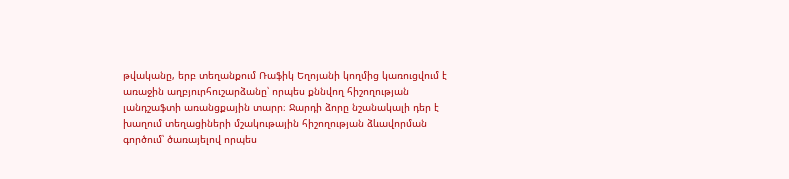թվականը, երբ տեղանքում Ռաֆիկ Եղոյանի կողմից կառուցվում է առաջին աղբյուրհուշարձանը՝ որպես քննվող հիշողության լանդշաֆտի առանցքային տարր։ Ջարդի ձորը նշանակալի դեր է խաղում տեղացիների մշակութային հիշողության ձևավորման գործում՝ ծառայելով որպես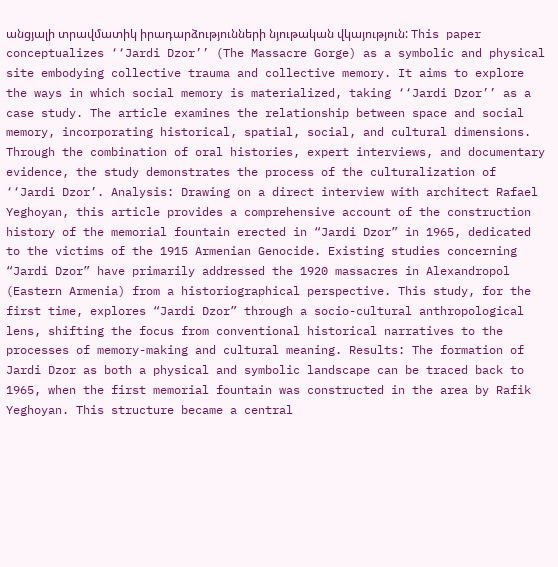անցյալի տրավմատիկ իրադարձությունների նյութական վկայություն: This paper conceptualizes ‘‘Jardi Dzor’’ (The Massacre Gorge) as a symbolic and physical site embodying collective trauma and collective memory. It aims to explore the ways in which social memory is materialized, taking ‘‘Jardi Dzor’’ as a case study. The article examines the relationship between space and social memory, incorporating historical, spatial, social, and cultural dimensions. Through the combination of oral histories, expert interviews, and documentary evidence, the study demonstrates the process of the culturalization of ‘‘Jardi Dzor’. Analysis: Drawing on a direct interview with architect Rafael Yeghoyan, this article provides a comprehensive account of the construction history of the memorial fountain erected in “Jardi Dzor” in 1965, dedicated to the victims of the 1915 Armenian Genocide. Existing studies concerning “Jardi Dzor” have primarily addressed the 1920 massacres in Alexandropol (Eastern Armenia) from a historiographical perspective. This study, for the first time, explores “Jardi Dzor” through a socio-cultural anthropological lens, shifting the focus from conventional historical narratives to the processes of memory-making and cultural meaning. Results: The formation of Jardi Dzor as both a physical and symbolic landscape can be traced back to 1965, when the first memorial fountain was constructed in the area by Rafik Yeghoyan. This structure became a central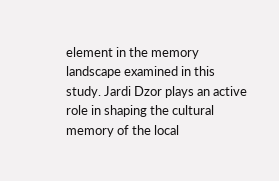element in the memory landscape examined in this study. Jardi Dzor plays an active role in shaping the cultural memory of the local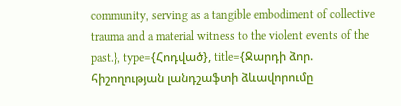community, serving as a tangible embodiment of collective trauma and a material witness to the violent events of the past.}, type={Հոդված}, title={Ջարդի ձոր. հիշողության լանդշաֆտի ձևավորումը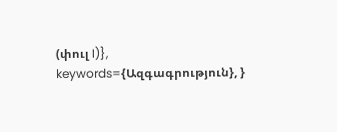(փուլ I)}, keywords={Ազգագրություն}, }